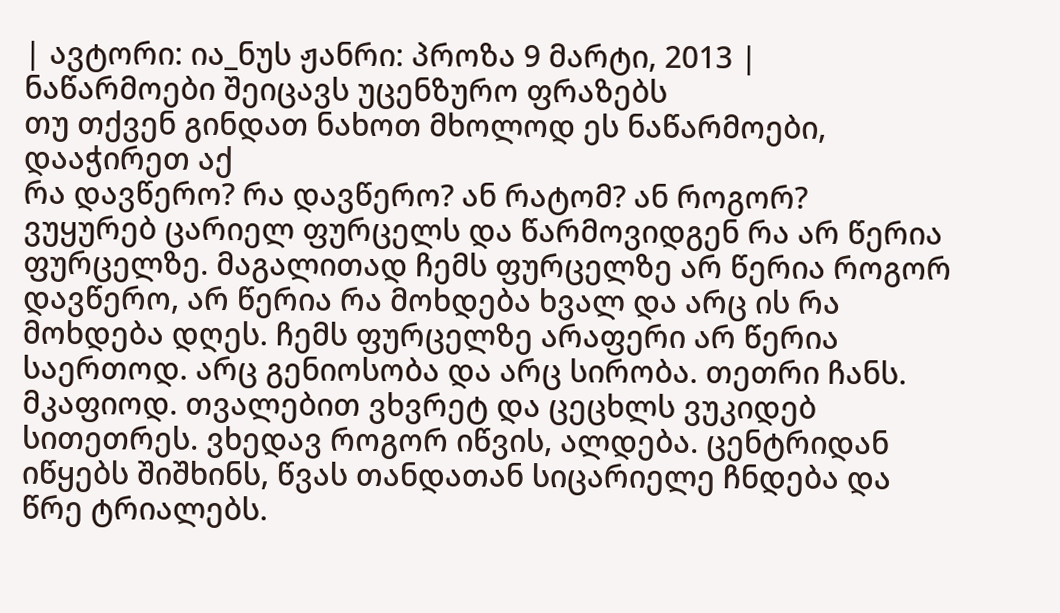| ავტორი: ია_ნუს ჟანრი: პროზა 9 მარტი, 2013 |
ნაწარმოები შეიცავს უცენზურო ფრაზებს
თუ თქვენ გინდათ ნახოთ მხოლოდ ეს ნაწარმოები, დააჭირეთ აქ
რა დავწერო? რა დავწერო? ან რატომ? ან როგორ?
ვუყურებ ცარიელ ფურცელს და წარმოვიდგენ რა არ წერია ფურცელზე. მაგალითად ჩემს ფურცელზე არ წერია როგორ დავწერო, არ წერია რა მოხდება ხვალ და არც ის რა მოხდება დღეს. ჩემს ფურცელზე არაფერი არ წერია საერთოდ. არც გენიოსობა და არც სირობა. თეთრი ჩანს. მკაფიოდ. თვალებით ვხვრეტ და ცეცხლს ვუკიდებ სითეთრეს. ვხედავ როგორ იწვის, ალდება. ცენტრიდან იწყებს შიშხინს, წვას თანდათან სიცარიელე ჩნდება და წრე ტრიალებს.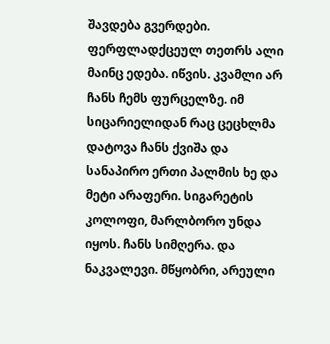შავდება გვერდები. ფერფლადქცეულ თეთრს ალი მაინც ედება. იწვის. კვამლი არ ჩანს ჩემს ფურცელზე. იმ სიცარიელიდან რაც ცეცხლმა დატოვა ჩანს ქვიშა და სანაპირო ერთი პალმის ხე და მეტი არაფერი. სიგარეტის კოლოფი, მარლბორო უნდა იყოს. ჩანს სიმღერა. და ნაკვალევი. მწყობრი, არეული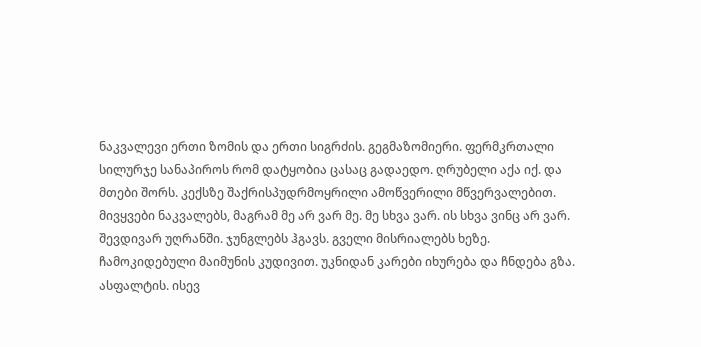ნაკვალევი ერთი ზომის და ერთი სიგრძის. გეგმაზომიერი. ფერმკრთალი სილურჯე სანაპიროს რომ დატყობია ცასაც გადაედო. ღრუბელი აქა იქ. და მთები შორს. კექსზე შაქრისპუდრმოყრილი ამოწვერილი მწვერვალებით.
მივყვები ნაკვალებს, მაგრამ მე არ ვარ მე. მე სხვა ვარ. ის სხვა ვინც არ ვარ. შევდივარ უღრანში. ჯუნგლებს ჰგავს. გველი მისრიალებს ხეზე. ჩამოკიდებული მაიმუნის კუდივით. უკნიდან კარები იხურება და ჩნდება გზა. ასფალტის. ისევ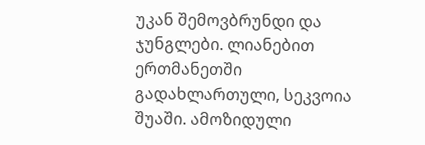უკან შემოვბრუნდი და ჯუნგლები. ლიანებით ერთმანეთში გადახლართული, სეკვოია შუაში. ამოზიდული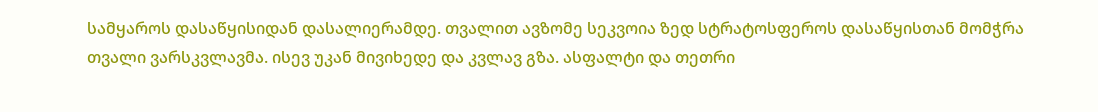სამყაროს დასაწყისიდან დასალიერამდე. თვალით ავზომე სეკვოია ზედ სტრატოსფეროს დასაწყისთან მომჭრა თვალი ვარსკვლავმა. ისევ უკან მივიხედე და კვლავ გზა. ასფალტი და თეთრი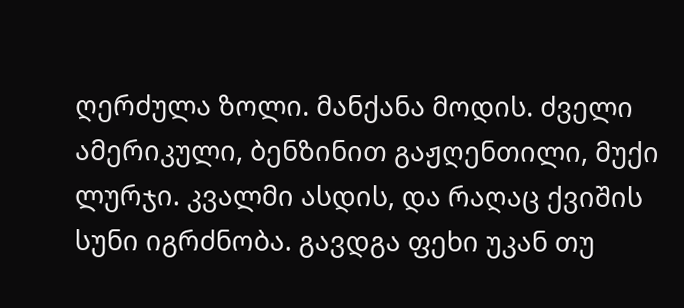ღერძულა ზოლი. მანქანა მოდის. ძველი ამერიკული, ბენზინით გაჟღენთილი, მუქი ლურჯი. კვალმი ასდის, და რაღაც ქვიშის სუნი იგრძნობა. გავდგა ფეხი უკან თუ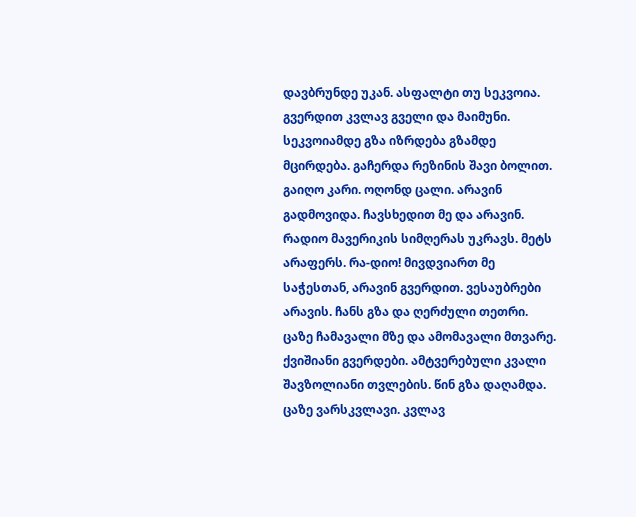დავბრუნდე უკან. ასფალტი თუ სეკვოია. გვერდით კვლავ გველი და მაიმუნი. სეკვოიამდე გზა იზრდება გზამდე მცირდება. გაჩერდა რეზინის შავი ბოლით. გაიღო კარი. ოღონდ ცალი. არავინ გადმოვიდა. ჩავსხედით მე და არავინ.
რადიო მავერიკის სიმღერას უკრავს. მეტს არაფერს. რა-დიო! მივდვიართ მე საჭესთან, არავინ გვერდით. ვესაუბრები არავის. ჩანს გზა და ღერძული თეთრი. ცაზე ჩამავალი მზე და ამომავალი მთვარე. ქვიშიანი გვერდები. ამტვერებული კვალი შავზოლიანი თვლების. წინ გზა დაღამდა. ცაზე ვარსკვლავი. კვლავ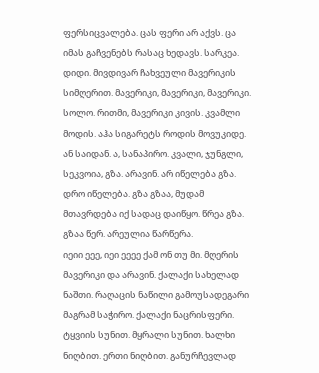ფერსიცვალება. ცას ფერი არ აქვს. ცა იმას გაჩვენებს რასაც ხედავს. სარკეა. დიდი. მივდივარ ჩახვეული მავერიკის სიმღერით. მავერიკი, მავერიკი, მავერიკი. სოლო. რითმი, მავერიკი კივის. კვამლი მოდის. აჰა სიგარეტს როდის მოვუკიდე. ან საიდან. ა, სანაპირო. კვალი, ჯუნგლი, სეკვოია, გზა. არავინ. არ იწელება გზა. დრო იწელება. გზა გზაა, მუდამ მთავრდება იქ სადაც დაიწყო. წრეა გზა. გზაა წერ. არეულია წარწერა.
იეიი ეეე, იეი ეეეე ქამ ონ თუ მი. მღერის მავერიკი და არავინ. ქალაქი სახელად ნაშთი. რაღაცის ნაწილი გამოუსადეგარი მაგრამ საჭირო. ქალაქი ნაცრისფერი. ტყვიის სუნით. მყრალი სუნით. ხალხი ნიღბით. ერთი ნიღბით. განურჩევლად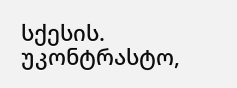სქესის. უკონტრასტო,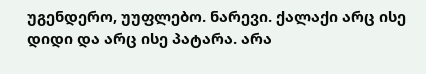უგენდერო, უუფლებო. ნარევი. ქალაქი არც ისე დიდი და არც ისე პატარა. არა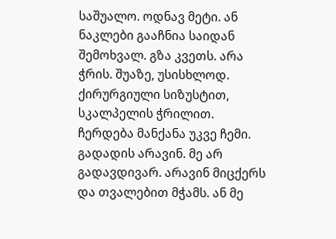საშუალო. ოდნავ მეტი. ან ნაკლები გააჩნია საიდან შემოხვალ. გზა კვეთს. არა ჭრის. შუაზე, უსისხლოდ. ქირურგიული სიზუსტით, სკალპელის ჭრილით. ჩერდება მანქანა უკვე ჩემი. გადადის არავინ. მე არ გადავდივარ. არავინ მიცქერს და თვალებით მჭამს. ან მე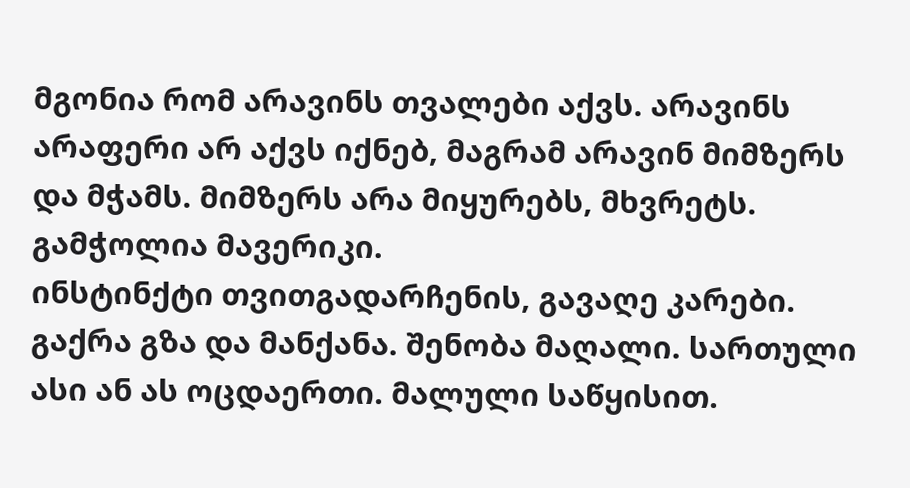მგონია რომ არავინს თვალები აქვს. არავინს არაფერი არ აქვს იქნებ, მაგრამ არავინ მიმზერს და მჭამს. მიმზერს არა მიყურებს, მხვრეტს. გამჭოლია მავერიკი.
ინსტინქტი თვითგადარჩენის, გავაღე კარები. გაქრა გზა და მანქანა. შენობა მაღალი. სართული ასი ან ას ოცდაერთი. მალული საწყისით.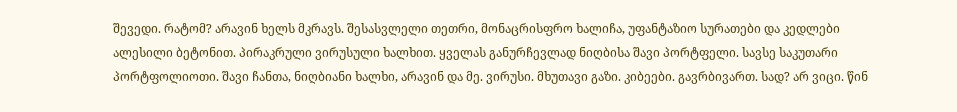შევედი. რატომ? არავინ ხელს მკრავს. შესასვლელი თეთრი, მონაცრისფრო ხალიჩა, უფანტაზიო სურათები და კედლები ალესილი ბეტონით. პირაკრული ვირუსული ხალხით. ყველას განურჩევლად ნიღბისა შავი პორტფელი. სავსე საკუთარი პორტფოლიოთი. შავი ჩანთა, ნიღბიანი ხალხი, არავინ და მე. ვირუსი. მხუთავი გაზი. კიბეები. გავრბივართ. სად? არ ვიცი. წინ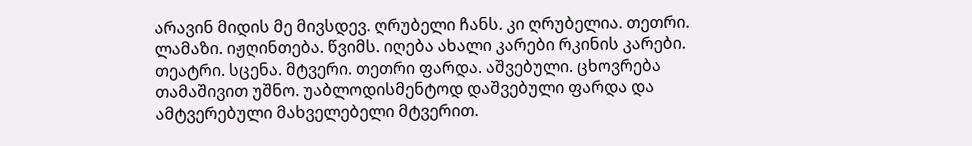არავინ მიდის მე მივსდევ. ღრუბელი ჩანს. კი ღრუბელია. თეთრი. ლამაზი. იჟღინთება. წვიმს. იღება ახალი კარები რკინის კარები. თეატრი. სცენა. მტვერი. თეთრი ფარდა. აშვებული. ცხოვრება თამაშივით უშნო. უაბლოდისმენტოდ დაშვებული ფარდა და ამტვერებული მახველებელი მტვერით.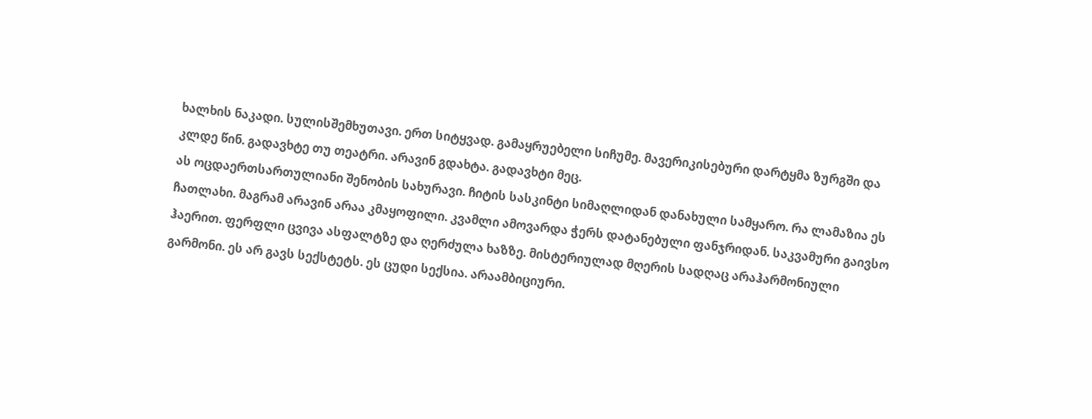ხალხის ნაკადი. სულისშემხუთავი. ერთ სიტყვად. გამაყრუებელი სიჩუმე. მავერიკისებური დარტყმა ზურგში და კლდე წინ. გადავხტე თუ თეატრი. არავინ გდახტა. გადავხტი მეც.
ას ოცდაერთსართულიანი შენობის სახურავი. ჩიტის სასკინტი სიმაღლიდან დანახული სამყარო. რა ლამაზია ეს ჩათლახი. მაგრამ არავინ არაა კმაყოფილი. კვამლი ამოვარდა ჭერს დატანებული ფანჯრიდან. საკვამური გაივსო ჰაერით. ფერფლი ცვივა ასფალტზე და ღერძულა ხაზზე. მისტერიულად მღერის სადღაც არაჰარმონიული გარმონი. ეს არ გავს სექსტეტს. ეს ცუდი სექსია. არაამბიციური.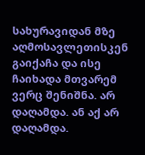სახურავიდან მზე აღმოსავლეთისკენ გაიქაჩა და ისე ჩაიხადა მთვარემ ვერც შენიშნა. არ დაღამდა. ან აქ არ დაღამდა.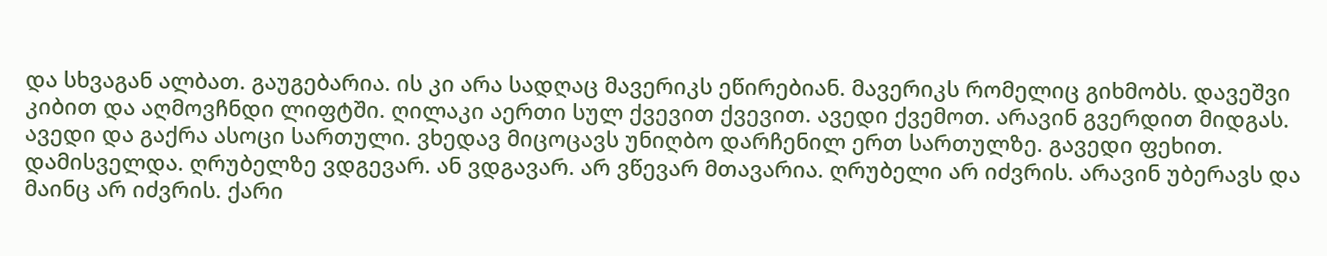და სხვაგან ალბათ. გაუგებარია. ის კი არა სადღაც მავერიკს ეწირებიან. მავერიკს რომელიც გიხმობს. დავეშვი კიბით და აღმოვჩნდი ლიფტში. ღილაკი აერთი სულ ქვევით ქვევით. ავედი ქვემოთ. არავინ გვერდით მიდგას. ავედი და გაქრა ასოცი სართული. ვხედავ მიცოცავს უნიღბო დარჩენილ ერთ სართულზე. გავედი ფეხით. დამისველდა. ღრუბელზე ვდგევარ. ან ვდგავარ. არ ვწევარ მთავარია. ღრუბელი არ იძვრის. არავინ უბერავს და მაინც არ იძვრის. ქარი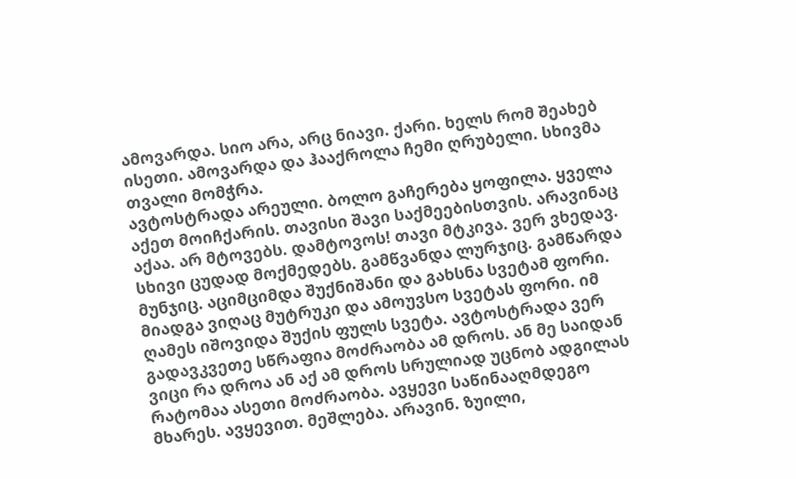ამოვარდა. სიო არა, არც ნიავი. ქარი. ხელს რომ შეახებ ისეთი. ამოვარდა და ჰააქროლა ჩემი ღრუბელი. სხივმა თვალი მომჭრა.
ავტოსტრადა არეული. ბოლო გაჩერება ყოფილა. ყველა აქეთ მოიჩქარის. თავისი შავი საქმეებისთვის. არავინაც აქაა. არ მტოვებს. დამტოვოს! თავი მტკივა. ვერ ვხედავ. სხივი ცუდად მოქმედებს. გამწვანდა ლურჯიც. გამწარდა მუნჯიც. აციმციმდა შუქნიშანი და გახსნა სვეტამ ფორი. მიადგა ვიღაც მუტრუკი და ამოუვსო სვეტას ფორი. იმ ღამეს იშოვიდა შუქის ფულს სვეტა. ავტოსტრადა ვერ გადავკვეთე სწრაფია მოძრაობა ამ დროს. ან მე საიდან ვიცი რა დროა ან აქ ამ დროს სრულიად უცნობ ადგილას რატომაა ასეთი მოძრაობა. ავყევი საწინააღმდეგო მხარეს. ავყევით. მეშლება. არავინ. ზუილი,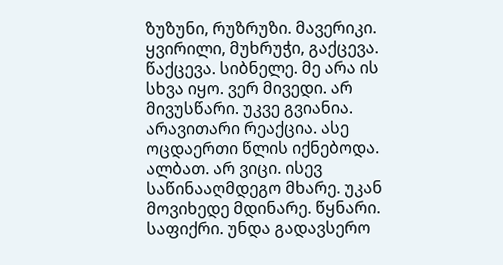ზუზუნი, რუზრუზი. მავერიკი.
ყვირილი, მუხრუჭი, გაქცევა. წაქცევა. სიბნელე. მე არა ის სხვა იყო. ვერ მივედი. არ მივუსწარი. უკვე გვიანია. არავითარი რეაქცია. ასე ოცდაერთი წლის იქნებოდა. ალბათ. არ ვიცი. ისევ საწინააღმდეგო მხარე. უკან მოვიხედე მდინარე. წყნარი. საფიქრი. უნდა გადავსერო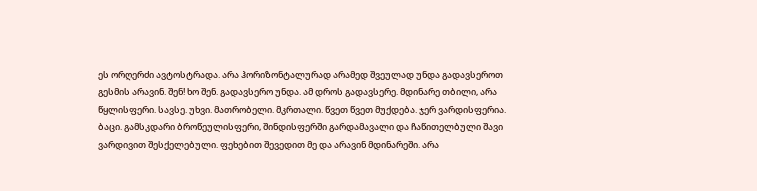ეს ორღერძი ავტოსტრადა. არა ჰორიზონტალურად არამედ შვეულად უნდა გადავსეროთ გესმის არავინ. შენ! ხო შენ. გადავსერო უნდა. ამ დროს გადავსერე. მდინარე თბილი, არა წყლისფერი. სავსე. უხვი. მათრობელი. მკრთალი. წვეთ წვეთ მუქდება. ჯერ ვარდისფერია. ბაცი. გამსკდარი ბროწეულისფერი, შინდისფერში გარდამავალი და ჩაწითელბული შავი ვარდივით შესქელებული. ფეხებით შევედით მე და არავინ მდინარეში. არა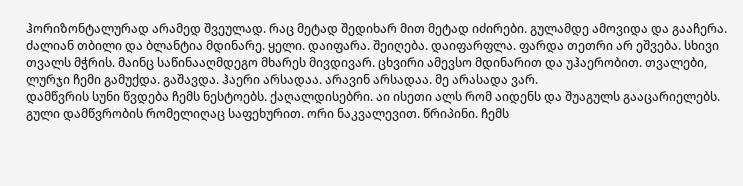ჰორიზონტალურად არამედ შვეულად. რაც მეტად შედიხარ მით მეტად იძირები. გულამდე ამოვიდა და გააჩერა. ძალიან თბილი და ბლანტია მდინარე. ყელი. დაიფარა. შეიღება. დაიფარფლა. ფარდა თეთრი არ ეშვება. სხივი თვალს მჭრის. მაინც საწინააღმდეგო მხარეს მივდივარ. ცხვირი ამევსო მდინარით და უჰაერობით. თვალები, ლურჯი ჩემი გამუქდა. გაშავდა. ჰაერი არსადაა. არავინ არსადაა. მე არასადა ვარ.
დამწვრის სუნი წვდება ჩემს ნესტოებს. ქაღალდისებრი. აი ისეთი ალს რომ აიდენს და შუაგულს გააცარიელებს. გული დამწვრობის რომელიღაც საფეხურით. ორი ნაკვალევით. წრიპინი. ჩემს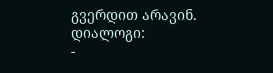გვერდით არავინ.
დიალოგი:
-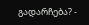გადარჩება? -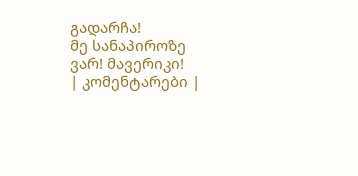გადარჩა!
მე სანაპიროზე ვარ! მავერიკი!
| კომენტარები |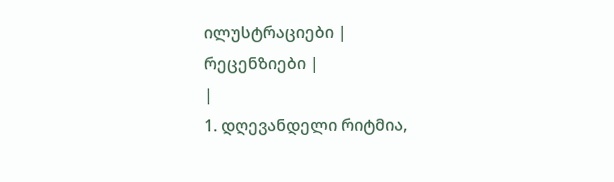ილუსტრაციები |
რეცენზიები |
|
1. დღევანდელი რიტმია,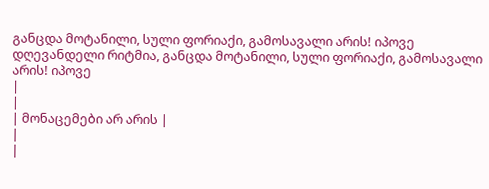განცდა მოტანილი, სული ფორიაქი, გამოსავალი არის! იპოვე დღევანდელი რიტმია, განცდა მოტანილი, სული ფორიაქი, გამოსავალი არის! იპოვე
|
|
| მონაცემები არ არის |
|
|